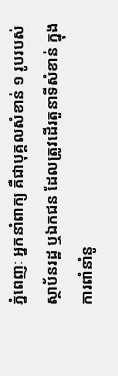ភ្នំពេញៈ អ្នកនាំពាក្យ គឺជាបុគ្គលសំខាន់ ១ រូបរបស់ស្ថាប័នរដ្ឋ ឬឯកជន ដែលត្រូវដើរតួនាទីសំខាន់ ក្នុងការពាំនាំនូ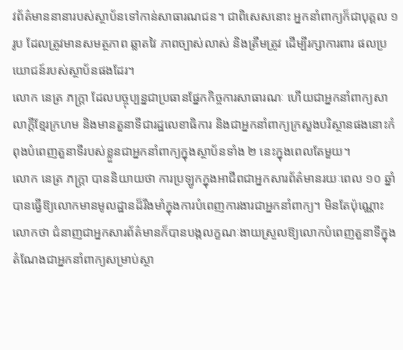វព័ត៌មាននានារបស់ស្ថាប័នទៅកាន់សាធារណជន។ ជាពិសេសនោះ អ្នកនាំពាក្យក៏ជាបុគ្គល ១ រូប ដែលត្រូវមានសមត្ថភាព ឆ្លាតវៃ ភាពច្បាស់លាស់ និងត្រឹមត្រូវ ដើម្បីរក្សាការពារ ផលប្រយោជន៍របស់ស្ថាប័នផងដែរ។
លោក នេត្រ ភក្ត្រា ដែលបច្ចុប្បន្នជាប្រធានផ្នែកកិច្ចការសាធារណៈ ហើយជាអ្នកនាំពាក្យសាលាក្តីខ្មែរក្រហម និងមានតួនាទីជារដ្ឋលេខាធិការ និងជាអ្នកនាំពាក្យក្រសួងបរិស្ថានផងនោះកំពុងបំពេញតួនាទីរបស់ខ្លួនជាអ្នកនាំពាក្យក្នុងស្ថាប័នទាំង ២ នេះក្នុងពេលតែមួយ។
លោក នេត្រ ភក្ត្រា បាននិយាយថា ការប្រឡូកក្នុងអាជីពជាអ្នកសារព័ត៌មានរយៈពេល ១០ ឆ្នាំបានធ្វើឱ្យលោកមានមូលដ្ឋានដ៏រឹងមាំក្នុងការបំពេញការងារជាអ្នកនាំពាក្យ។ មិនតែប៉ុណ្ណោះ លោកថា ជំនាញជាអ្នកសារព័ត៌មានក៏បានបង្កលក្ខណៈងាយស្រួលឱ្យលោកបំពេញតួនាទីក្នុងតំណែងជាអ្នកនាំពាក្យសម្រាប់ស្ថា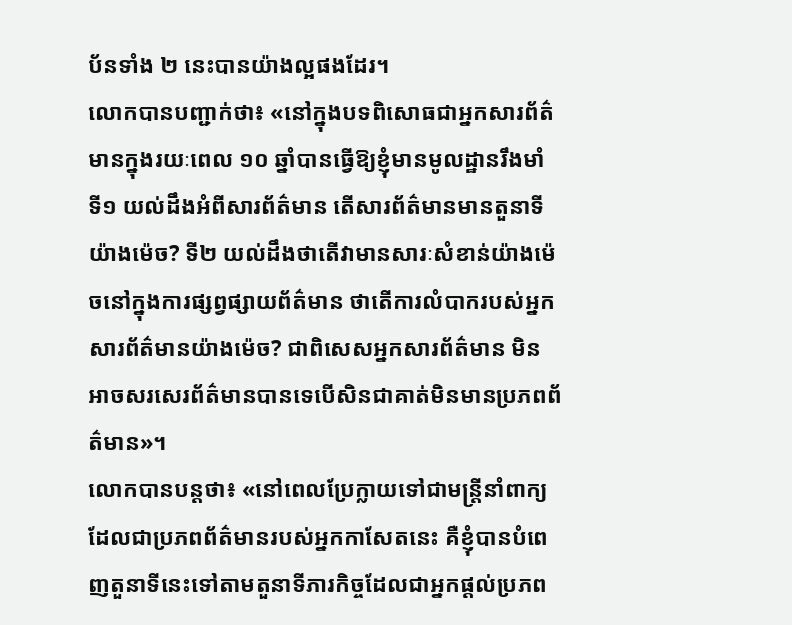ប័នទាំង ២ នេះបានយ៉ាងល្អផងដែរ។
លោកបានបញ្ជាក់ថា៖ «នៅក្នុងបទពិសោធជាអ្នកសារព័ត៌មានក្នុងរយៈពេល ១០ ឆ្នាំបានធ្វើឱ្យខ្ញុំមានមូលដ្ឋានរឹងមាំ ទី១ យល់ដឹងអំពីសារព័ត៌មាន តើសារព័ត៌មានមានតួនាទីយ៉ាងម៉េច? ទី២ យល់ដឹងថាតើវាមានសារៈសំខាន់យ៉ាងម៉េចនៅក្នុងការផ្សព្វផ្សាយព័ត៌មាន ថាតើការលំបាករបស់អ្នកសារព័ត៌មានយ៉ាងម៉េច? ជាពិសេសអ្នកសារព័ត៌មាន មិនអាចសរសេរព័ត៌មានបានទេបើសិនជាគាត់មិនមានប្រភពព័ត៌មាន»។
លោកបានបន្តថា៖ «នៅពេលប្រែក្លាយទៅជាមន្ត្រីនាំពាក្យដែលជាប្រភពព័ត៌មានរបស់អ្នកកាសែតនេះ គឺខ្ញុំបានបំពេញតួនាទីនេះទៅតាមតួនាទីភារកិច្ចដែលជាអ្នកផ្តល់ប្រភព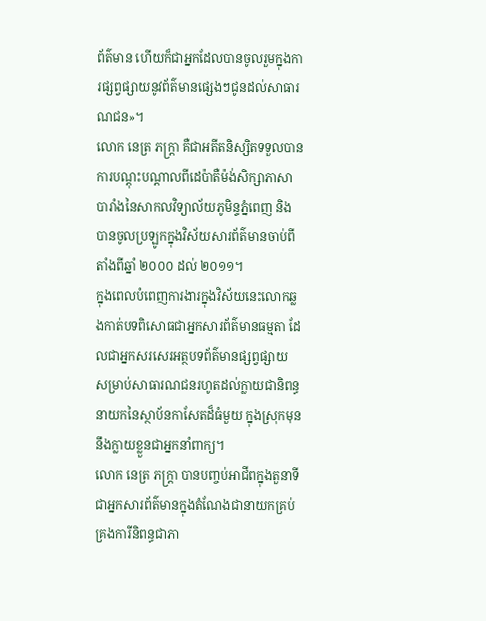ព័ត៌មាន ហើយក៏ជាអ្នកដែលបានចូលរួមក្នុងការផ្សព្វផ្សាយនូវព័ត៌មានផ្សេងៗជូនដល់សាធារណជន»។
លោក នេត្រ ភក្ត្រា គឺជាអតីតនិស្សិតទទួលបានការបណ្តុះបណ្តាលពីដេប៉ាតឺម៉ង់សិក្សាភាសាបារាំងនៃសាកលវិទ្យាល័យភូមិន្ទភ្នំពេញ និងបានចូលប្រឡូកក្នុងវិស័យសារព័ត៌មានចាប់ពីតាំងពីឆ្នាំ ២០០០ ដល់ ២០១១។
ក្នុងពេលបំពេញការងារក្នុងវិស័យនេះលោកឆ្លងកាត់បទពិសោធជាអ្នកសារព័ត៌មានធម្មតា ដែលជាអ្នកសរសេរអត្ថបទព័ត៌មានផ្សព្វផ្សាយ សម្រាប់សាធារណជនរហូតដល់ក្លាយជានិពន្ធនាយកនៃស្ថាប័នកាសែតដ៏ធំមួយ ក្នុងស្រុកមុននឹងក្លាយខ្លួនជាអ្នកនាំពាក្យ។
លោក នេត្រ ភក្ត្រា បានបញ្ចប់អាជីពក្នុងតួនាទីជាអ្នកសារព័ត៌មានក្នុងតំណែងជានាយកគ្រប់គ្រងការីនិពន្ធជាភា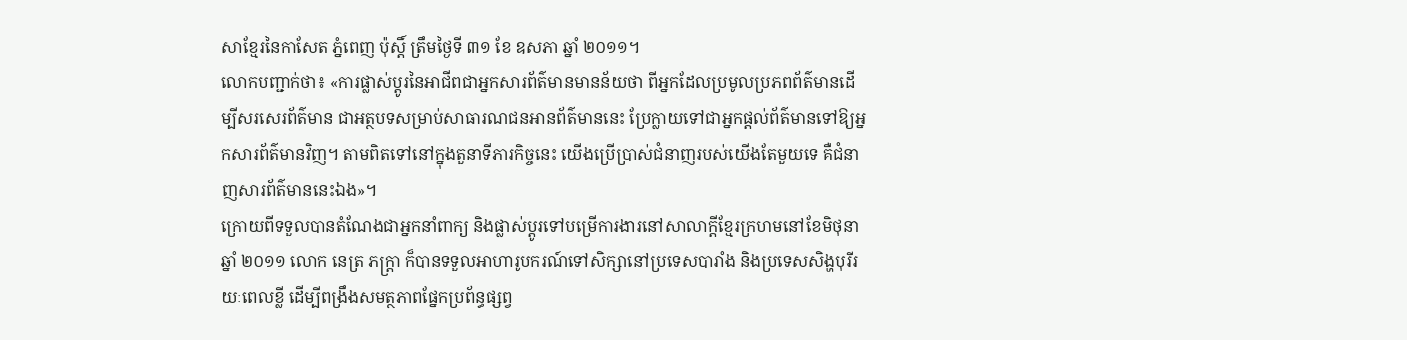សាខ្មែរនៃកាសែត ភ្នំពេញ ប៉ុស្តិ៍ ត្រឹមថ្ងៃទី ៣១ ខែ ឧសភា ឆ្នាំ ២០១១។
លោកបញ្ជាក់ថា៖ «ការផ្លាស់ប្តូរនៃអាជីពជាអ្នកសារព័ត៌មានមានន័យថា ពីអ្នកដែលប្រមូលប្រភពព័ត៌មានដើម្បីសរសេរព័ត៌មាន ជាអត្ថបទសម្រាប់សាធារណជនអានព័ត៌មាននេះ ប្រែក្លាយទៅជាអ្នកផ្តល់ព័ត៌មានទៅឱ្យអ្នកសារព័ត៌មានវិញ។ តាមពិតទៅនៅក្នុងតួនាទីភារកិច្ចនេះ យើងប្រើប្រាស់ជំនាញរបស់យើងតែមួយទេ គឺជំនាញសារព័ត៌មាននេះឯង»។
ក្រោយពីទទួលបានតំណែងជាអ្នកនាំពាក្យ និងផ្លាស់ប្តូរទៅបម្រើការងារនៅសាលាក្តីខ្មែរក្រហមនៅខែមិថុនា ឆ្នាំ ២០១១ លោក នេត្រ ភក្ត្រា ក៏បានទទួលអាហារូបករណ៍ទៅសិក្សានៅប្រទេសបារាំង និងប្រទេសសិង្ហបុរីរយៈពេលខ្លី ដើម្បីពង្រឹងសមត្ថភាពផ្នែកប្រព័ន្ធផ្សព្វ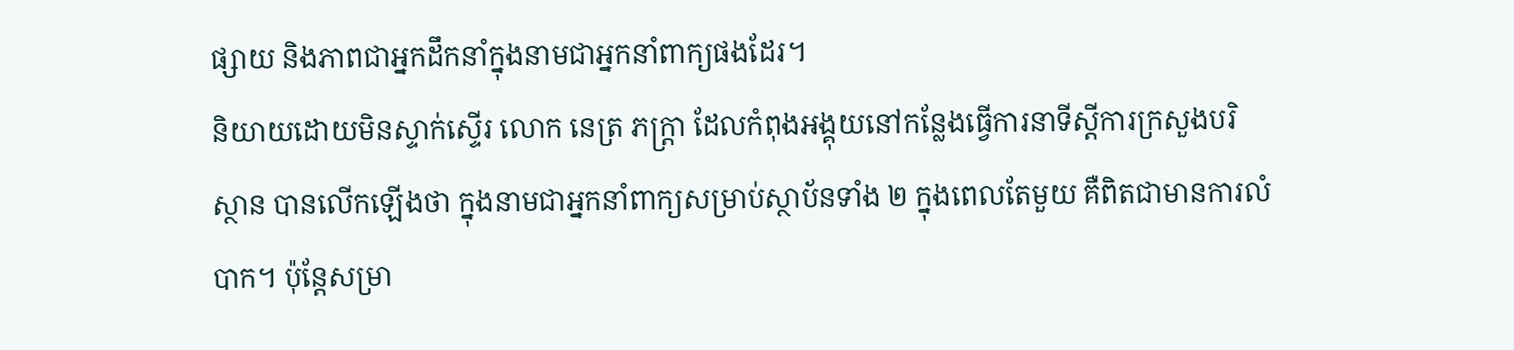ផ្សាយ និងភាពជាអ្នកដឹកនាំក្នុងនាមជាអ្នកនាំពាក្យផងដែរ។
និយាយដោយមិនស្ទាក់ស្ទើរ លោក នេត្រ ភក្ត្រា ដែលកំពុងអង្គុយនៅកន្លែងធ្វើការនាទីស្តីការក្រសួងបរិស្ថាន បានលើកឡើងថា ក្នុងនាមជាអ្នកនាំពាក្យសម្រាប់ស្ថាប័នទាំង ២ ក្នុងពេលតែមួយ គឺពិតជាមានការលំបាក។ ប៉ុន្តែសម្រា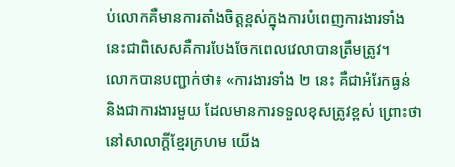ប់លោកគឺមានការតាំងចិត្តខ្ពស់ក្នុងការបំពេញការងារទាំងនេះជាពិសេសគឺការបែងចែកពេលវេលាបានត្រឹមត្រូវ។
លោកបានបញ្ជាក់ថា៖ «ការងារទាំង ២ នេះ គឺជាអំរែកធ្ងន់ និងជាការងារមួយ ដែលមានការទទួលខុសត្រូវខ្ពស់ ព្រោះថា នៅសាលាក្តីខ្មែរក្រហម យើង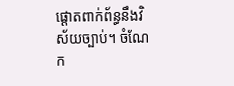ផ្តោតពាក់ព័ន្ធនឹងវិស័យច្បាប់។ ចំណែក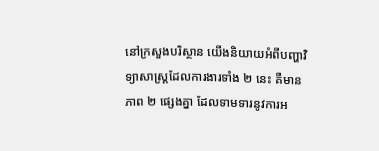នៅក្រសួងបរិស្ថាន យើងនិយាយអំពីបញ្ហាវិទ្យាសាស្ត្រដែលការងារទាំង ២ នេះ គឺមានភាព ២ ផ្សេងគ្នា ដែលទាមទារនូវការអ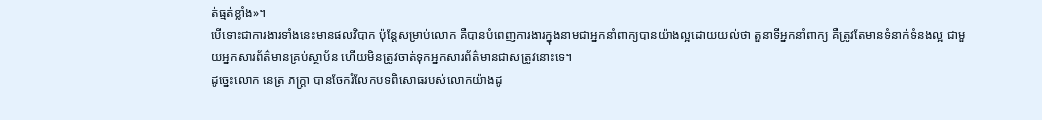ត់ធ្មត់ខ្លាំង»។
បើទោះជាការងារទាំងនេះមានផលវិបាក ប៉ុន្តែសម្រាប់លោក គឺបានបំពេញការងារក្នុងនាមជាអ្នកនាំពាក្យបានយ៉ាងល្អដោយយល់ថា តួនាទីអ្នកនាំពាក្យ គឺត្រូវតែមានទំនាក់ទំនងល្អ ជាមួយអ្នកសារព័ត៌មានគ្រប់ស្ថាប័ន ហើយមិនត្រូវចាត់ទុកអ្នកសារព័ត៌មានជាសត្រូវនោះទេ។
ដូច្នេះលោក នេត្រ ភក្ត្រា បានចែករំលែកបទពិសោធរបស់លោកយ៉ាងដូ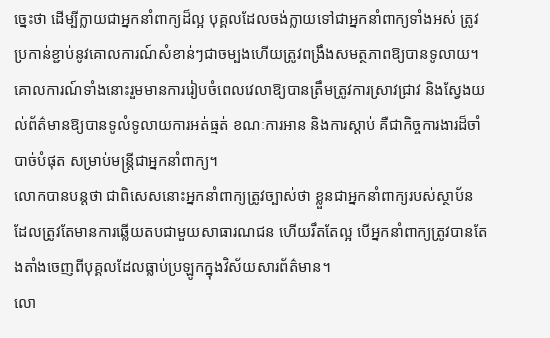ច្នេះថា ដើម្បីក្លាយជាអ្នកនាំពាក្យដ៏ល្អ បុគ្គលដែលចង់ក្លាយទៅជាអ្នកនាំពាក្យទាំងអស់ ត្រូវប្រកាន់ខ្ជាប់នូវគោលការណ៍សំខាន់ៗជាចម្បងហើយត្រូវពង្រឹងសមត្ថភាពឱ្យបានទូលាយ។
គោលការណ៍ទាំងនោះរួមមានការរៀបចំពេលវេលាឱ្យបានត្រឹមត្រូវការស្រាវជ្រាវ និងស្វែងយល់ព័ត៌មានឱ្យបានទូលំទូលាយការអត់ធ្មត់ ខណៈការអាន និងការស្តាប់ គឺជាកិច្ចការងារដ៏ចាំបាច់បំផុត សម្រាប់មន្ត្រីជាអ្នកនាំពាក្យ។
លោកបានបន្តថា ជាពិសេសនោះអ្នកនាំពាក្យត្រូវច្បាស់ថា ខ្លួនជាអ្នកនាំពាក្យរបស់ស្ថាប័ន ដែលត្រូវតែមានការឆ្លើយតបជាមួយសាធារណជន ហើយរឹតតែល្អ បើអ្នកនាំពាក្យត្រូវបានតែងតាំងចេញពីបុគ្គលដែលធ្លាប់ប្រឡូកក្នុងវិស័យសារព័ត៌មាន។
លោ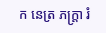ក នេត្រ ភក្ត្រា រំ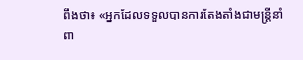ពឹងថា៖ «អ្នកដែលទទួលបានការតែងតាំងជាមន្ត្រីនាំពា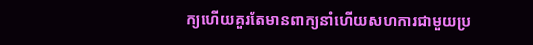ក្យហើយគួរតែមានពាក្យនាំហើយសហការជាមួយប្រ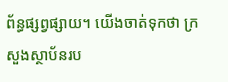ព័ន្ធផ្សព្វផ្សាយ។ យើងចាត់ទុកថា ក្រសួងស្ថាប័នរប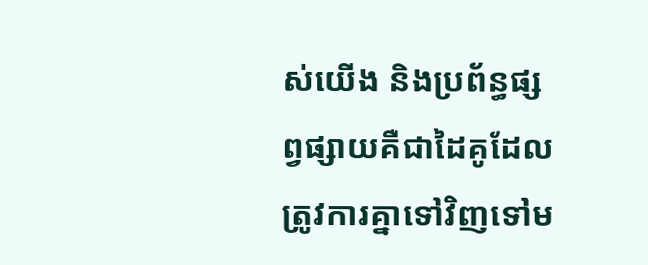ស់យើង និងប្រព័ន្ធផ្សព្វផ្សាយគឺជាដៃគូដែលត្រូវការគ្នាទៅវិញទៅម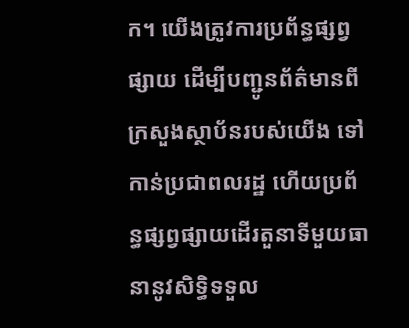ក។ យើងត្រូវការប្រព័ន្ធផ្សព្វផ្សាយ ដើម្បីបញ្ជូនព័ត៌មានពីក្រសួងស្ថាប័នរបស់យើង ទៅកាន់ប្រជាពលរដ្ឋ ហើយប្រព័ន្ធផ្សព្វផ្សាយដើរតួនាទីមួយធានានូវសិទ្ធិទទួល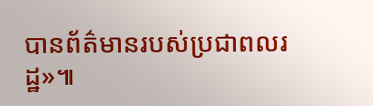បានព័ត៌មានរបស់ប្រជាពលរដ្ឋ»៕